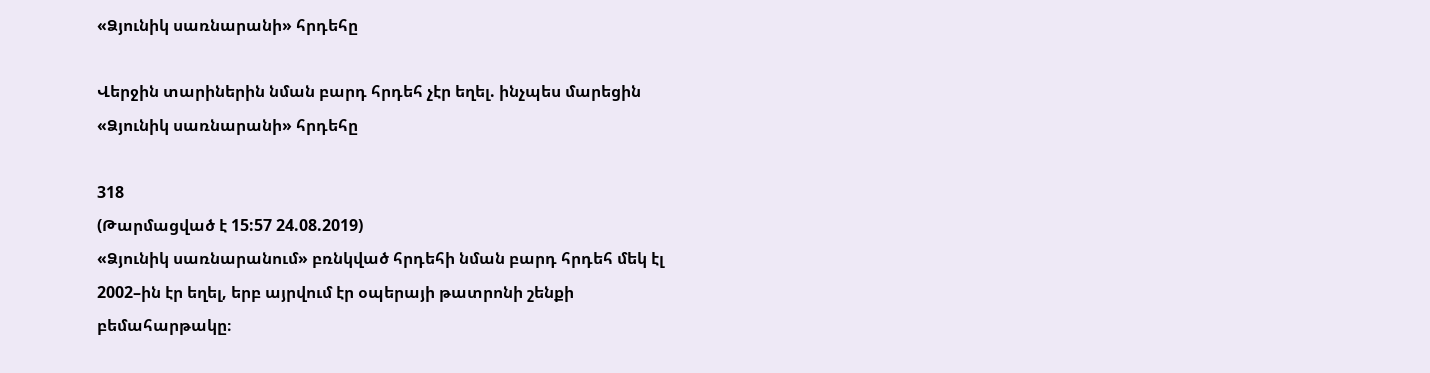«Ձյունիկ սառնարանի» հրդեհը

Վերջին տարիներին նման բարդ հրդեհ չէր եղել. ինչպես մարեցին «Ձյունիկ սառնարանի» հրդեհը

318
(Թարմացված է 15:57 24.08.2019)
«Ձյունիկ սառնարանում» բռնկված հրդեհի նման բարդ հրդեհ մեկ էլ  2002–ին էր եղել, երբ այրվում էր օպերայի թատրոնի շենքի բեմահարթակը։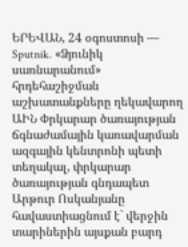ԵՐԵՎԱՆ, 24 օգոստոսի — Sputnik. «Ձյունիկ սառնարանում» հրդեհաշիջման աշխատանքները ղեկավարող ԱԻՆ Փրկարար ծառայության ճգնաժամային կառավարման ազգային կենտրոնի պետի տեղակալ, փրկարար ծառայության գնդապետ Արթուր Ոսկանյանը հավաստիացնում է` վերջին տարիներին այսքան բարդ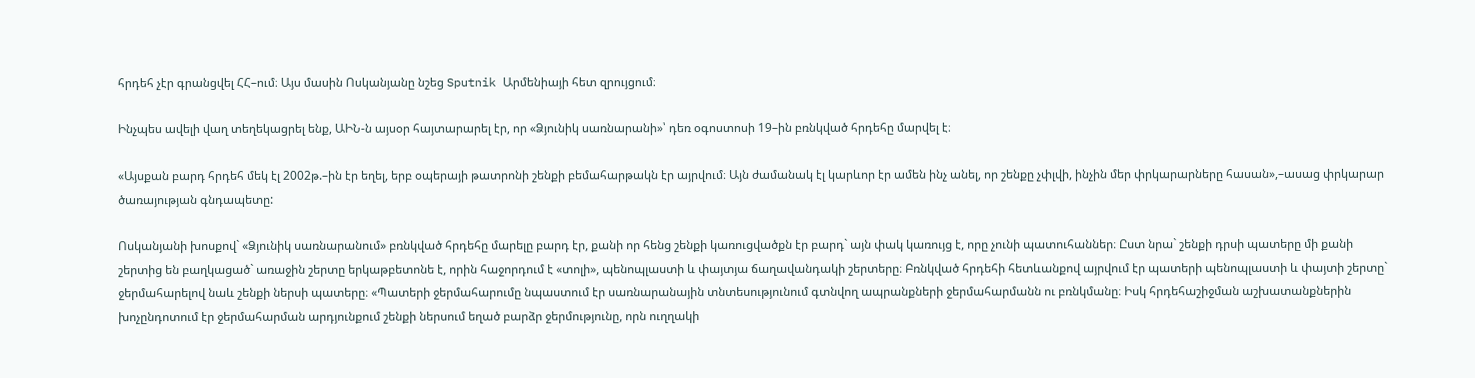հրդեհ չէր գրանցվել ՀՀ–ում։ Այս մասին Ոսկանյանը նշեց Sputnik Արմենիայի հետ զրույցում։

Ինչպես ավելի վաղ տեղեկացրել ենք, ԱԻՆ-ն այսօր հայտարարել էր, որ «Ձյունիկ սառնարանի»՝ դեռ օգոստոսի 19–ին բռնկված հրդեհը մարվել է։

«Այսքան բարդ հրդեհ մեկ էլ 2002թ.–ին էր եղել, երբ օպերայի թատրոնի շենքի բեմահարթակն էր այրվում։ Այն ժամանակ էլ կարևոր էր ամեն ինչ անել, որ շենքը չփլվի, ինչին մեր փրկարարները հասան»,–ասաց փրկարար ծառայության գնդապետը:

Ոսկանյանի խոսքով` «Ձյունիկ սառնարանում» բռնկված հրդեհը մարելը բարդ էր, քանի որ հենց շենքի կառուցվածքն էր բարդ` այն փակ կառույց է, որը չունի պատուհաններ։ Ըստ նրա` շենքի դրսի պատերը մի քանի շերտից են բաղկացած` առաջին շերտը երկաթբետոնե է, որին հաջորդում է «տոլի», պենոպլաստի և փայտյա ճաղավանդակի շերտերը։ Բռնկված հրդեհի հետևանքով այրվում էր պատերի պենոպլաստի և փայտի շերտը` ջերմահարելով նաև շենքի ներսի պատերը։ «Պատերի ջերմահարումը նպաստում էր սառնարանային տնտեսությունում գտնվող ապրանքների ջերմահարմանն ու բռնկմանը։ Իսկ հրդեհաշիջման աշխատանքներին խոչընդոտում էր ջերմահարման արդյունքում շենքի ներսում եղած բարձր ջերմությունը, որն ուղղակի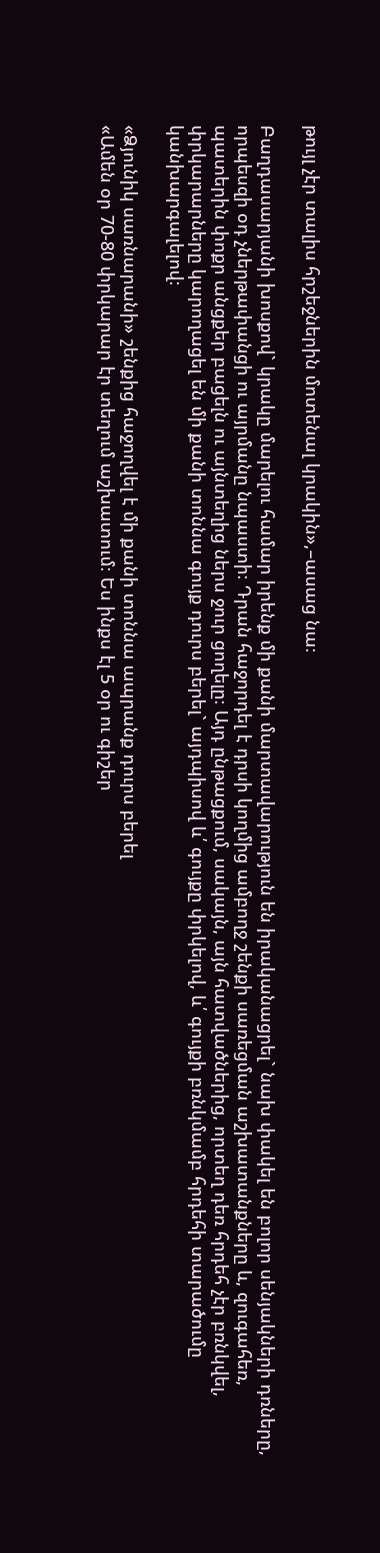թույլ չէր տալիս հրշեջներին մոտենալ կրակին»,–ասաց նա։

Բաղդասարյանի խոսքով` կրակը մարելու համար իրենք մի քանի մարտավարություն են իրականացրել` նախ փակել են բոլոր սենյակների դռները, որպեսզի օդ չներթափանցի ու այրմանը նպաստի։ Դրան հաջորդել է դրսի կողմից ամբողջ շենքի սառեցման աշխատանքները և, զուգահեռ, պատերին փոքր անցքեր բացելն ու այնտեղից ներս ջուր ցողելը։ Այդ ընթացքում, սակայն, այն հատվածներից, որտեղ դեռ հրդեհ չէր բռնկվել, փրկարարները կարողացել են մի քանի տոննա գույք դուրս բերել` այդպիսով և՛ գույքը փրկելով, և՛ գույքի բռնկմամբ հրդեհի տարածումը կանխարգալելով։

«Ձյունիկ սառնարանի» շենքից հաջողվել է մի քանի տոննա ապրանք դուրս բերել
«Ամեն օր 70-80 փրկարար էր տեղում աշխատում։ Ես ինքս էլ 5 օր ու գիշեր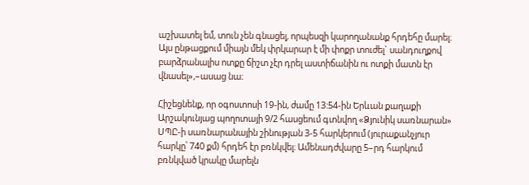աշխատել եմ, տուն չեն գնացել, որպեսզի կարողանանք հրդեհը մարել։ Այս ընթացքում միայն մեկ փրկարար է մի փոքր տուժել` սանդուղքով բարձրանալիս ոտքը ճիշտ չէր դրել աստիճանին ու ոտքի մատն էր վնասել»,–ասաց նա։

Հիշեցնենք, որ օգոստոսի 19-ին, ժամը 13:54-ին Երևան քաղաքի Արշակունյաց պողոտայի 9/2 հասցեում գտնվող «Ձյունիկ սառնարան» ՍՊԸ-ի սառնարանային շինության 3-5 հարկերում (յուրաքանչյուր հարկը՝ 740 քմ) հրդեհ էր բռնկվել։ Ամենադժվարը 5–րդ հարկում բռնկված կրակը մարելն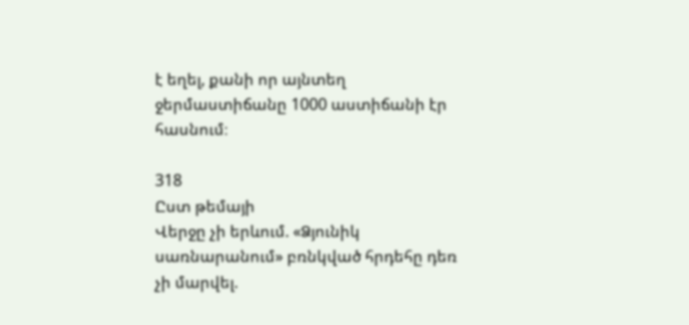է եղել, քանի որ այնտեղ ջերմաստիճանը 1000 աստիճանի էր հասնում։

318
Ըստ թեմայի
Վերջը չի երևում. «Ձյունիկ սառնարանում» բռնկված հրդեհը դեռ չի մարվել.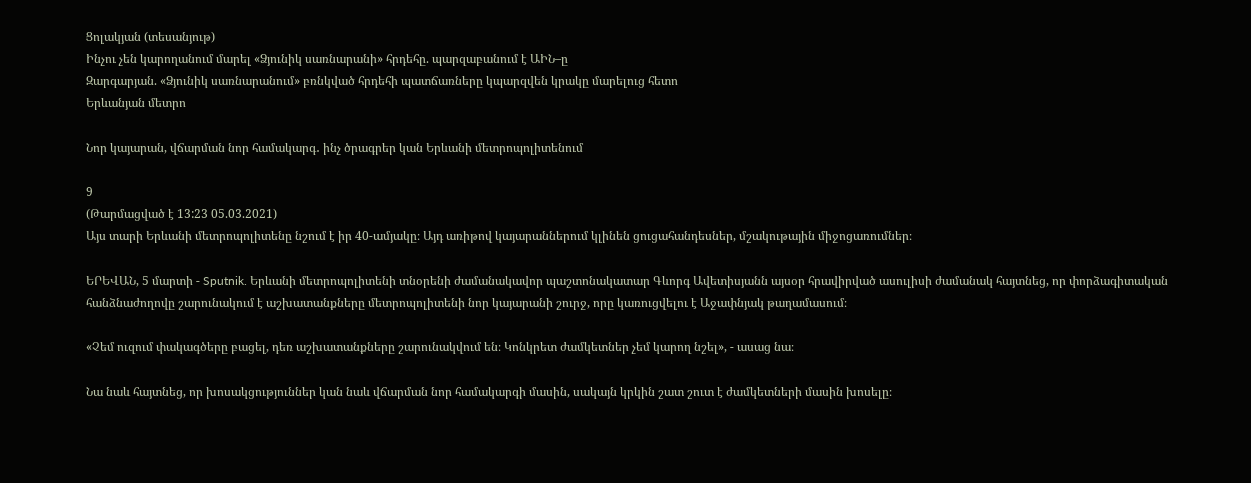Ցոլակյան (տեսանյութ)
Ինչու չեն կարողանում մարել «Ձյունիկ սառնարանի» հրդեհը. պարզաբանում է ԱԻՆ–ը
Զարգարյան. «Ձյունիկ սառնարանում» բռնկված հրդեհի պատճառները կպարզվեն կրակը մարելուց հետո
Երևանյան մետրո

Նոր կայարան, վճարման նոր համակարգ․ ինչ ծրագրեր կան Երևանի մետրոպոլիտենում

9
(Թարմացված է 13:23 05.03.2021)
Այս տարի Երևանի մետրոպոլիտենը նշում է իր 40-ամյակը։ Այդ առիթով կայարաններում կլինեն ցուցահանդեսներ, մշակութային միջոցառումներ։

ԵՐԵՎԱՆ, 5 մարտի - Sputnik. Երևանի մետրոպոլիտենի տնօրենի ժամանակավոր պաշտոնակատար Գևորգ Ավետիսյանն այսօր հրավիրված ասուլիսի ժամանակ հայտնեց, որ փորձագիտական հանձնաժողովը շարունակում է աշխատանքները մետրոպոլիտենի նոր կայարանի շուրջ, որը կառուցվելու է Աջափնյակ թաղամասում։

«Չեմ ուզում փակագծերը բացել, դեռ աշխատանքները շարունակվում են։ Կոնկրետ ժամկետներ չեմ կարող նշել», - ասաց նա։

Նա նաև հայտնեց, որ խոսակցություններ կան նաև վճարման նոր համակարգի մասին, սակայն կրկին շատ շուտ է ժամկետների մասին խոսելը։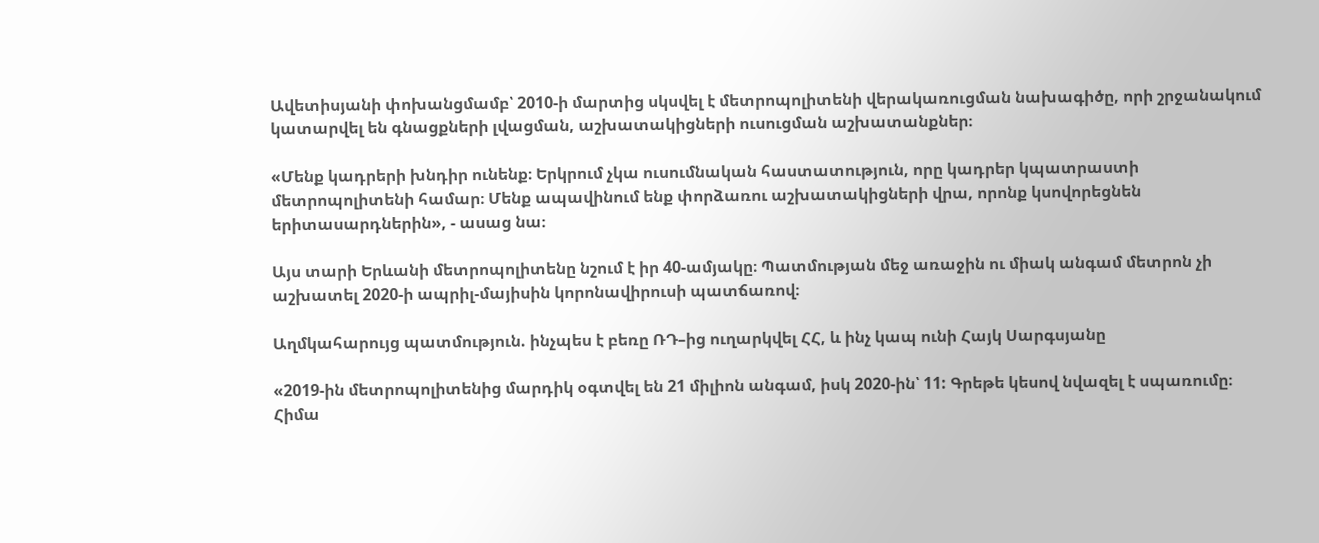Ավետիսյանի փոխանցմամբ՝ 2010-ի մարտից սկսվել է մետրոպոլիտենի վերակառուցման նախագիծը, որի շրջանակում կատարվել են գնացքների լվացման, աշխատակիցների ուսուցման աշխատանքներ։

«Մենք կադրերի խնդիր ունենք։ Երկրում չկա ուսումնական հաստատություն, որը կադրեր կպատրաստի մետրոպոլիտենի համար։ Մենք ապավինում ենք փորձառու աշխատակիցների վրա, որոնք կսովորեցնեն երիտասարդներին», - ասաց նա։

Այս տարի Երևանի մետրոպոլիտենը նշում է իր 40-ամյակը։ Պատմության մեջ առաջին ու միակ անգամ մետրոն չի աշխատել 2020-ի ապրիլ-մայիսին կորոնավիրուսի պատճառով։

Աղմկահարույց պատմություն. ինչպես է բեռը ՌԴ–ից ուղարկվել ՀՀ, և ինչ կապ ունի Հայկ Սարգսյանը

«2019-ին մետրոպոլիտենից մարդիկ օգտվել են 21 միլիոն անգամ, իսկ 2020-ին՝ 11: Գրեթե կեսով նվազել է սպառումը։ Հիմա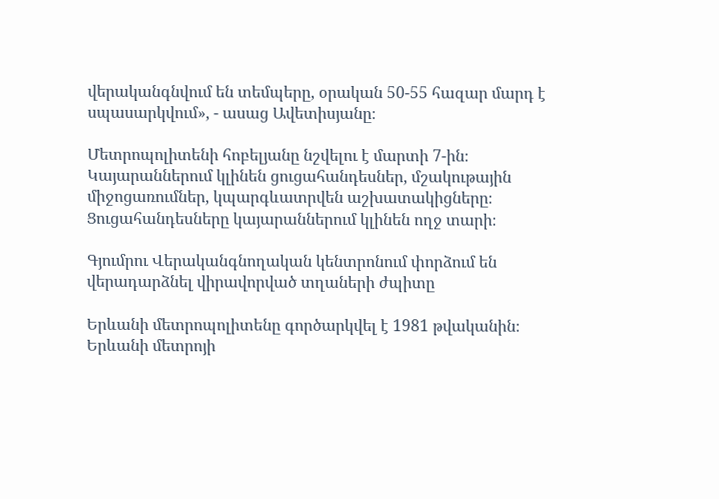վերականգնվում են տեմպերը, օրական 50-55 հազար մարդ է սպասարկվում», - ասաց Ավետիսյանը։

Մետրոպոլիտենի հոբելյանը նշվելու է մարտի 7-ին։ Կայարաններում կլինեն ցուցահանդեսներ, մշակութային միջոցառումներ, կպարգևատրվեն աշխատակիցները։ Ցուցահանդեսները կայարաններում կլինեն ողջ տարի։

Գյումրու Վերականգնողական կենտրոնում փորձում են վերադարձնել վիրավորված տղաների ժպիտը

Երևանի մետրոպոլիտենը գործարկվել է 1981 թվականին։ Երևանի մետրոյի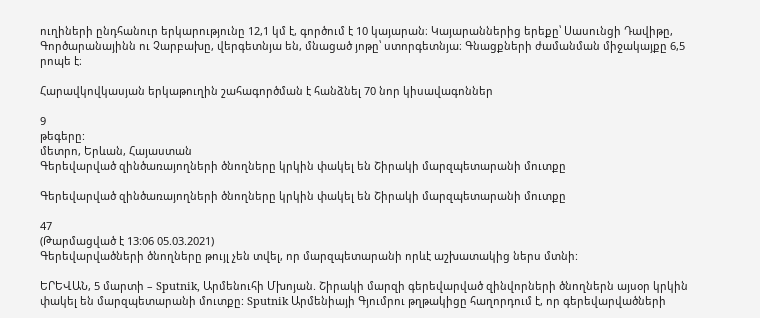ուղիների ընդհանուր երկարությունը 12,1 կմ է, գործում է 10 կայարան։ Կայարաններից երեքը՝ Սասունցի Դավիթը, Գործարանայինն ու Չարբախը, վերգետնյա են, մնացած յոթը՝ ստորգետնյա։ Գնացքների ժամանման միջակայքը 6,5 րոպե է։

Հարավկովկասյան երկաթուղին շահագործման է հանձնել 70 նոր կիսավագոններ

9
թեգերը:
մետրո, Երևան, Հայաստան
Գերեվարված զինծառայողների ծնողները կրկին փակել են Շիրակի մարզպետարանի մուտքը

Գերեվարված զինծառայողների ծնողները կրկին փակել են Շիրակի մարզպետարանի մուտքը

47
(Թարմացված է 13:06 05.03.2021)
Գերեվարվածների ծնողները թույլ չեն տվել, որ մարզպետարանի որևէ աշխատակից ներս մտնի:

ԵՐԵՎԱՆ, 5 մարտի – Sputnik, Արմենուհի Մխոյան. Շիրակի մարզի գերեվարված զինվորների ծնողներն այսօր կրկին փակել են մարզպետարանի մուտքը: Sputnik Արմենիայի Գյումրու թղթակիցը հաղորդում է, որ գերեվարվածների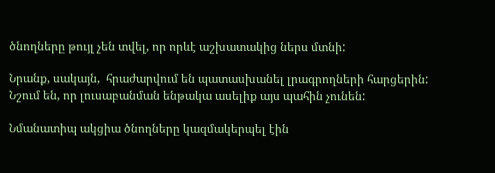ծնողները թույլ չեն տվել, որ որևէ աշխատակից ներս մտնի:

Նրանք, սակայն,  հրաժարվում են պատասխանել լրագրողների հարցերին: Նշում են, որ լուսաբանման ենթակա ասելիք այս պահին չունեն:

Նմանատիպ ակցիա ծնողները կազմակերպել էին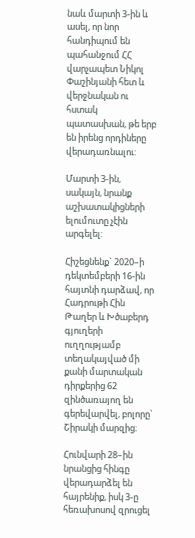նաև մարտի 3-ին և ասել, որ նոր հանդիպում են պահանջում ՀՀ վարչապետ Նիկոլ Փաշինյանի հետ և վերջնական ու հստակ պատասխան, թե երբ են իրենց որդիները վերադառնալու:

Մարտի 3-ին, սակայն, նրանք աշխատակիցների ելումուտը չէին արգելել:

Հիշեցնենք` 2020–ի դեկտեմբերի 16-ին հայտնի դարձավ, որ Հադրութի Հին Թաղեր և Խծաբերդ գյուղերի ուղղությամբ տեղակայված մի քանի մարտական դիրքերից 62 զինծառայող են գերեվարվել, բոլորը` Շիրակի մարզից։

Հունվարի 28–ին նրանցից հինգը վերադարձել են հայրենիք, իսկ 3-ը հեռախոսով զրուցել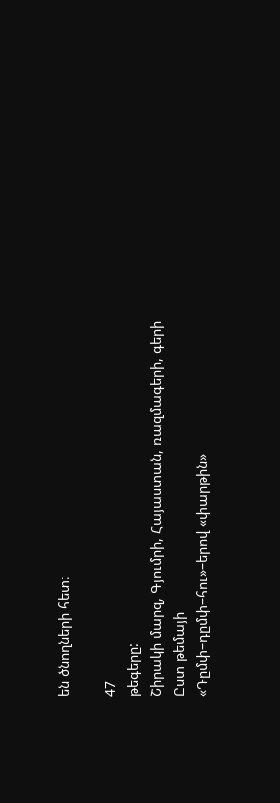են ծնողների հետ։

47
թեգերը:
Շիրակի մարզ, Գյումրի, Հայաստան, ռազմագերի, գերի
Ըստ թեմայի
«Դըմփ–դըմփ–հու»–երով «փարթին»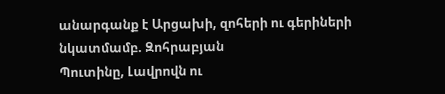անարգանք է Արցախի, զոհերի ու գերիների նկատմամբ. Զոհրաբյան
Պուտինը, Լավրովն ու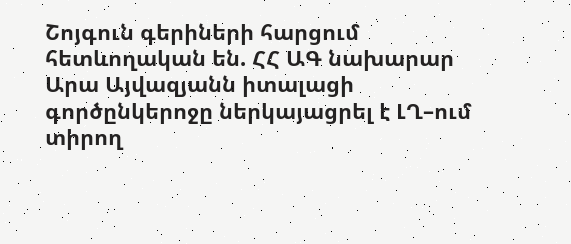Շոյգուն գերիների հարցում հետևողական են. ՀՀ ԱԳ նախարար
Արա Այվազյանն իտալացի գործընկերոջը ներկայացրել է ԼՂ–ում տիրող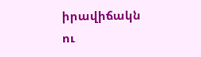իրավիճակն ու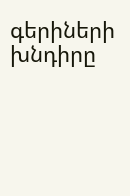գերիների խնդիրը